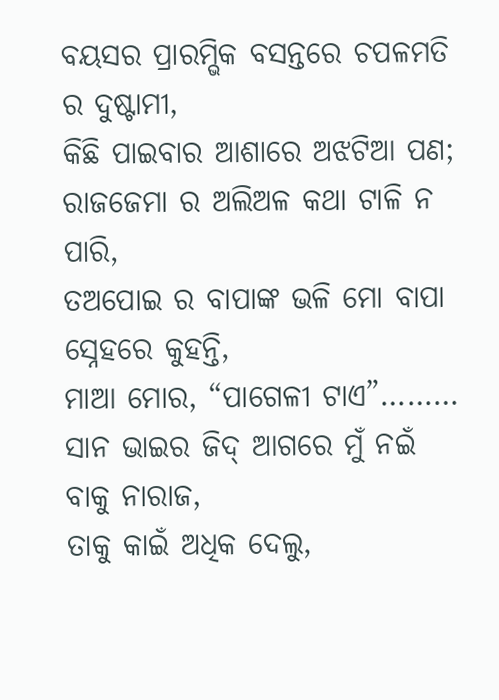ବୟସର ପ୍ରାରମ୍ଭିକ ବସନ୍ତରେ ଚପଳମତି ର ଦୁଷ୍ଟାମୀ,
କିଛି ପାଇବାର ଆଶାରେ ଅଝଟିଆ ପଣ;
ରାଜଜେମା ର ଅଲିଅଳ କଥା ଟାଳି ନ ପାରି,
ତଅପୋଇ ର ବାପାଙ୍କ ଭଳି ମୋ ବାପା ସ୍ନେହରେ କୁହନ୍ତି,
ମାଆ ମୋର, “ପାଗେଳୀ ଟାଏ”………
ସାନ ଭାଇର ଜିଦ୍ ଆଗରେ ମୁଁ ନଇଁ ବାକୁ ନାରାଜ,
ତାକୁ କାଇଁ ଅଧିକ ଦେଲୁ,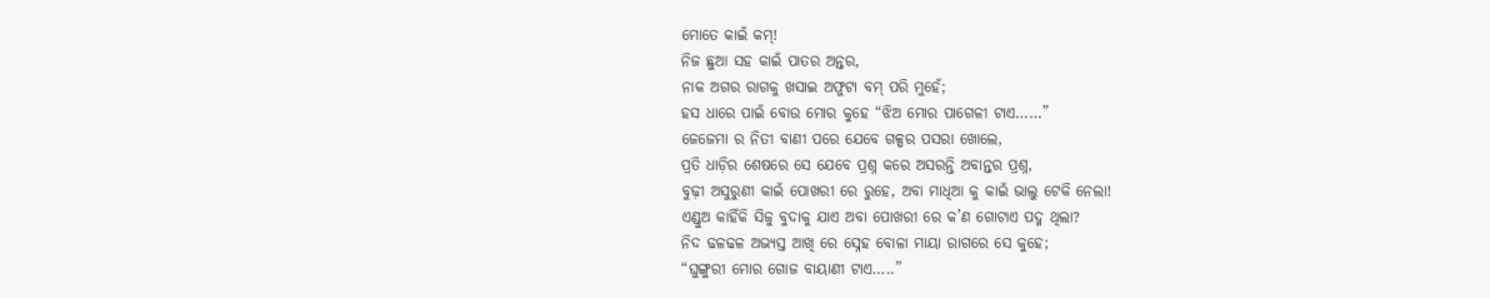ମୋତେ କାଇଁ କମ୍!
ନିଜ ଛୁଆ ସହ କାଇଁ ପାତର ଅନ୍ତର,
ନାକ ଅଗର ରାଗକୁ ଖସାଇ ଅଫୁଟା ବମ୍ ପରି ମୁହେଁ;
ହସ ଧାରେ ପାଇଁ ବୋଉ ମୋର କୁହେ “ଝିଅ ମୋର ପାଗେଳୀ ଟାଏ……”
ଜେଜେମା ର ନିତୀ ବାଣୀ ପରେ ଯେବେ ଗଳ୍ପର ପସରା ଖୋଲେ,
ପ୍ରତି ଧାଡ଼ିର ଶେଷରେ ସେ ଯେବେ ପ୍ରଶ୍ନ କରେ ଅସରନ୍ତି ଅବାନ୍ତର ପ୍ରଶ୍ନ,
ବୁଢ଼ୀ ଅସୁରୁଣୀ କାଇଁ ପୋଖରୀ ରେ ରୁହେ, ଅବା ମାଧିଆ କୁ କାଇଁ ଭାଲୁ ଟେକି ନେଲା!
ଏଣ୍ଡୁଅ କାହିଁକି ସିଜୁ ବୁଦାକୁ ଯାଏ ଅବା ପୋଖରୀ ରେ କ’ଣ ଗୋଟାଏ ପଦ୍ମ ଥିଲା?
ନିଦ ଢଳଢଳ ଅଭ୍ୟସ୍ତ ଆଖି ରେ ସ୍ନେହ ବୋଳା ମାୟା ରାଗରେ ସେ କୁହେ;
“ଘୁଙ୍ଗୁରୀ ମୋର ଗୋଜ ବାୟାଣୀ ଟାଏ…..”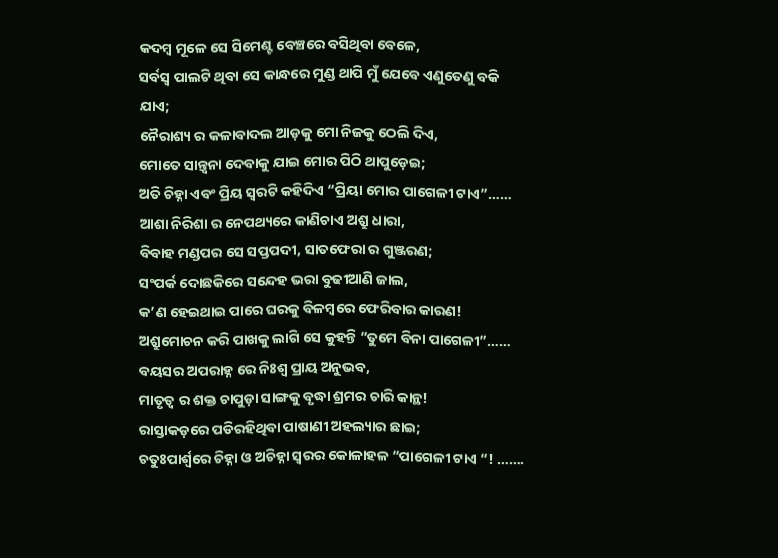କଦମ୍ବ ମୂଳେ ସେ ସିମେଣ୍ଟ ବେଞ୍ଚରେ ବସିଥିବା ବେଳେ,
ସର୍ବସ୍ୱ ପାଲଟି ଥିବା ସେ କାନ୍ଧରେ ମୁଣ୍ଡ ଥାପି ମୁଁ ଯେବେ ଏଣୁତେଣୁ ବକି ଯାଏ;
ନୈରାଶ୍ୟ ର କଳାବାଦଲ ଆଡ଼କୁ ମୋ ନିଜକୁ ଠେଲି ଦିଏ,
ମୋତେ ସାନ୍ତ୍ୱନା ଦେବାକୁ ଯାଇ ମୋର ପିଠି ଥାପୁଡ଼େଇ;
ଅତି ଚିହ୍ନା ଏବଂ ପ୍ରିୟ ସ୍ୱରଟି କହିଦିଏ “ପ୍ରିୟା ମୋର ପାଗେଳୀ ଟାଏ”……
ଆଶା ନିରିଶା ର ନେପଥ୍ୟରେ କାଣିଚାଏ ଅଶ୍ରୁ ଧାରା,
ବିବାହ ମଣ୍ଡପର ସେ ସପ୍ତପଦୀ, ସାତଫେରା ର ଗୁଞ୍ଜରଣ;
ସଂପର୍କ ଦୋଛକିରେ ସନ୍ଦେହ ଭରା ବୁଢୀଆଣି ଜାଲ,
କ’ଣ ହେଇଥାଇ ପାରେ ଘରକୁ ବିଳମ୍ବରେ ଫେରିବାର କାରଣ!
ଅଶ୍ରୁମୋଚନ କରି ପାଖକୁ ଲାଗି ସେ କୁହନ୍ତି “ତୁମେ ବିନା ପାଗେଳୀ”……
ବୟସର ଅପରାହ୍ନ ରେ ନିଃଶ୍ୱ ପ୍ରାୟ ଅନୁଭବ,
ମାତୃତ୍ଵ ର ଶକ୍ତ ଚାପୁଡ଼ା ସାଙ୍ଗକୁ ବୃଦ୍ଧା ଶ୍ରମର ଚାରି କାନ୍ଥ!
ରାସ୍ତାକଡ଼ରେ ପଡିରହିଥିବା ପାଷାଣୀ ଅହଲ୍ୟାର ଛାଇ;
ଚତୁଃପାର୍ଶ୍ଵରେ ଚିହ୍ନା ଓ ଅଚିହ୍ନା ସ୍ୱରର କୋଳାହଳ “ପାଗେଳୀ ଟାଏ “! …….